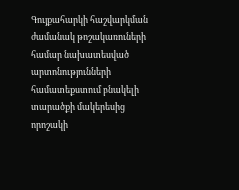Գույքահարկի հաշվարկման ժամանակ թոշակառուների համար նախատեսված արտոնությունների համատեքստում բնակելի տարածքի մակերեսից որոշակի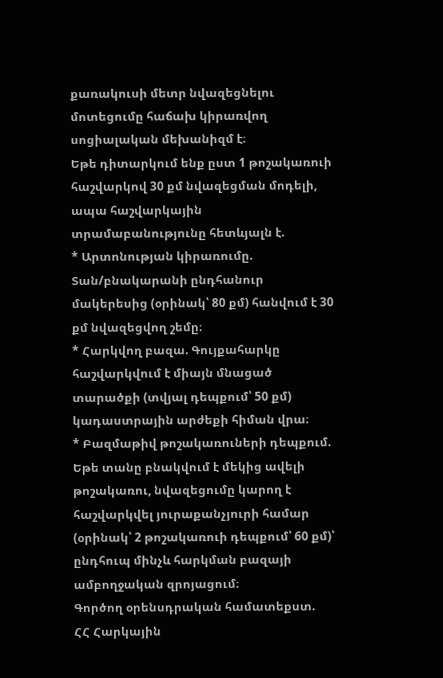քառակուսի մետր նվազեցնելու մոտեցումը հաճախ կիրառվող սոցիալական մեխանիզմ է։
Եթե դիտարկում ենք ըստ 1 թոշակառուի հաշվարկով 30 քմ նվազեցման մոդելի, ապա հաշվարկային տրամաբանությունը հետևյալն է.
* Արտոնության կիրառումը. Տան/բնակարանի ընդհանուր մակերեսից (օրինակ՝ 80 քմ) հանվում է 30 քմ նվազեցվող շեմը։
* Հարկվող բազա. Գույքահարկը հաշվարկվում է միայն մնացած տարածքի (տվյալ դեպքում՝ 50 քմ) կադաստրային արժեքի հիման վրա։
* Բազմաթիվ թոշակառուների դեպքում. Եթե տանը բնակվում է մեկից ավելի թոշակառու, նվազեցումը կարող է հաշվարկվել յուրաքանչյուրի համար (օրինակ՝ 2 թոշակառուի դեպքում՝ 60 քմ)՝ ընդհուպ մինչև հարկման բազայի ամբողջական զրոյացում։
Գործող օրենսդրական համատեքստ.
ՀՀ Հարկային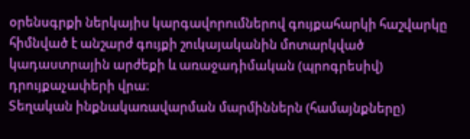օրենսգրքի ներկայիս կարգավորումներով գույքահարկի հաշվարկը հիմնված է անշարժ գույքի շուկայականին մոտարկված կադաստրային արժեքի և առաջադիմական (պրոգրեսիվ) դրույքաչափերի վրա։
Տեղական ինքնակառավարման մարմիններն (համայնքները)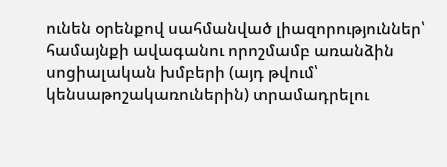ունեն օրենքով սահմանված լիազորություններ՝ համայնքի ավագանու որոշմամբ առանձին սոցիալական խմբերի (այդ թվում՝ կենսաթոշակառուներին) տրամադրելու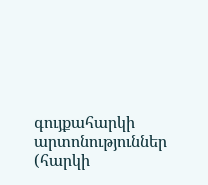գույքահարկի արտոնություններ (հարկի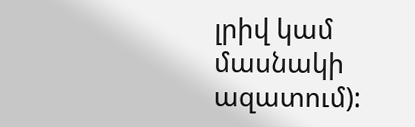լրիվ կամ մասնակի ազատում):